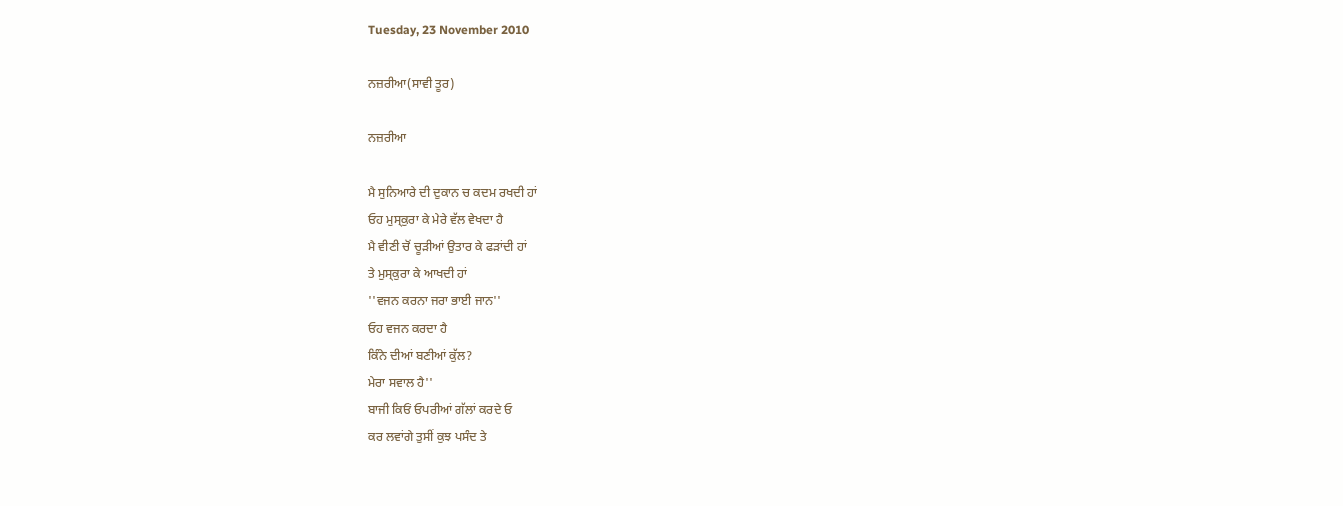Tuesday, 23 November 2010

ਨਜ਼ਰੀਆ(ਸਾਵੀ ਤੂਰ)

ਨਜ਼ਰੀਆ

ਮੈ ਸੁਨਿਆਰੇ ਦੀ ਦੁਕਾਨ ਚ ਕਦਮ ਰਖਦੀ ਹਾਂ
ਓਹ ਮੁਸ੍ਕੁਰਾ ਕੇ ਮੇਰੇ ਵੱਲ ਵੇਖਦਾ ਹੈ
ਮੈ ਵੀਣੀ ਚੋਂ ਚੂੜੀਆਂ ਉਤਾਰ ਕੇ ਫੜਾਂਦੀ ਹਾਂ
ਤੇ ਮੁਸ੍ਕੁਰਾ ਕੇ ਆਖਦੀ ਹਾਂ
''ਵਜਨ ਕਰਨਾ ਜਰਾ ਭਾਈ ਜਾਨ''
ਓਹ ਵਜਨ ਕਰਦਾ ਹੈ
ਕਿੰਨੇ ਦੀਆਂ ਬਣੀਆਂ ਕੁੱਲ?
ਮੇਰਾ ਸਵਾਲ ਹੈ''
ਬਾਜੀ ਕਿਓਂ ਓਪਰੀਆਂ ਗੱਲਾਂ ਕਰਦੇ ਓ
ਕਰ ਲਵਾਂਗੇ ਤੁਸੀਂ ਕੁਝ ਪਸੰਦ ਤੇ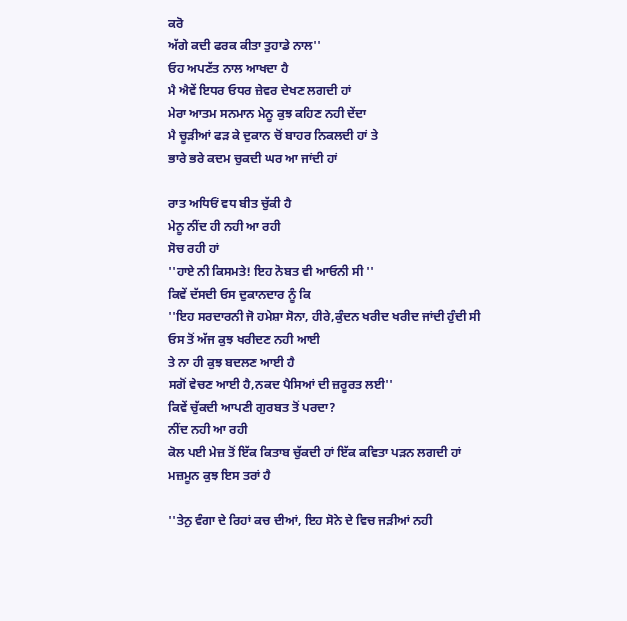ਕਰੋ
ਅੱਗੇ ਕਦੀ ਫਰਕ ਕੀਤਾ ਤੁਹਾਡੇ ਨਾਲ''
ਓਹ ਅਪਣੱਤ ਨਾਲ ਆਖਦਾ ਹੈ
ਮੈ ਐਵੇਂ ਇਧਰ ਓਧਰ ਜ਼ੇਵਰ ਦੇਖਣ ਲਗਦੀ ਹਾਂ
ਮੇਰਾ ਆਤਮ ਸਨਮਾਨ ਮੇਨੂ ਕੁਝ ਕਹਿਣ ਨਹੀ ਦੇਂਦਾ
ਮੈ ਚੂੜੀਆਂ ਫੜ ਕੇ ਦੁਕਾਨ ਚੋਂ ਬਾਹਰ ਨਿਕਲਦੀ ਹਾਂ ਤੇ
ਭਾਰੇ ਭਰੇ ਕਦਮ ਚੁਕਦੀ ਘਰ ਆ ਜਾਂਦੀ ਹਾਂ

ਰਾਤ ਅਧਿਓਂ ਵਧ ਬੀਤ ਚੁੱਕੀ ਹੈ
ਮੇਨੂ ਨੀਂਦ ਹੀ ਨਹੀ ਆ ਰਹੀ
ਸੋਚ ਰਹੀ ਹਾਂ
''ਹਾਏ ਨੀ ਕਿਸਮਤੇ! ਇਹ ਨੋਬਤ ਵੀ ਆਓਨੀ ਸੀ ''
ਕਿਵੇਂ ਦੱਸਦੀ ਓਸ ਦੁਕਾਨਦਾਰ ਨੂੰ ਕਿ
''ਇਹ ਸਰਦਾਰਨੀ ਜੋ ਹਮੇਸ਼ਾ ਸੋਨਾ, ਹੀਰੇ,ਕੁੰਦਨ ਖਰੀਦ ਖਰੀਦ ਜਾਂਦੀ ਹੁੰਦੀ ਸੀ
ਓਸ ਤੋਂ ਅੱਜ ਕੁਝ ਖਰੀਦਣ ਨਹੀ ਆਈ
ਤੇ ਨਾ ਹੀ ਕੁਝ ਬਦਲਣ ਆਈ ਹੈ
ਸਗੋਂ ਵੇਚਣ ਆਈ ਹੈ,ਨਕਦ ਪੈਸਿਆਂ ਦੀ ਜ਼ਰੂਰਤ ਲਈ''
ਕਿਵੇਂ ਚੁੱਕਦੀ ਆਪਣੀ ਗੁਰਬਤ ਤੋਂ ਪਰਦਾ?
ਨੀਂਦ ਨਹੀ ਆ ਰਹੀ
ਕੋਲ ਪਈ ਮੇਜ਼ ਤੋਂ ਇੱਕ ਕਿਤਾਬ ਚੁੱਕਦੀ ਹਾਂ ਇੱਕ ਕਵਿਤਾ ਪੜਨ ਲਗਦੀ ਹਾਂ
ਮਜ਼ਮੂਨ ਕੁਝ ਇਸ ਤਰਾਂ ਹੈ

''ਤੇਨੁ ਵੰਗਾ ਦੇ ਰਿਹਾਂ ਕਚ ਦੀਆਂ, ਇਹ ਸੋਨੇ ਦੇ ਵਿਚ ਜੜੀਆਂ ਨਹੀ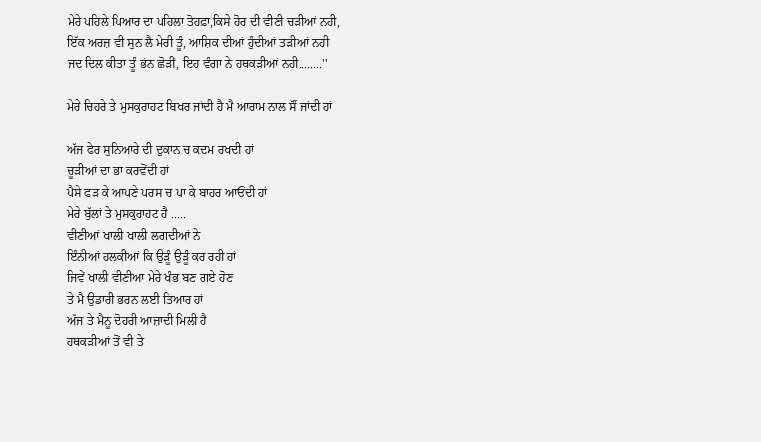ਮੇਰੇ ਪਹਿਲੇ ਪਿਆਰ ਦਾ ਪਹਿਲਾ ਤੋਹਫ਼ਾ,ਕਿਸੇ ਹੋਰ ਦੀ ਵੀਣੀ ਚੜੀਆਂ ਨਹੀ,
ਇੱਕ ਅਰਜ਼ ਵੀ ਸੁਨ ਲੈ ਮੇਰੀ ਤੂੰ, ਆਸ਼ਿਕ ਦੀਆਂ ਹੁੰਦੀਆਂ ਤੜੀਆਂ ਨਹੀ
ਜਦ ਦਿਲ ਕੀਤਾ ਤੂੰ ਭਂਨ ਛੋੜੀਂ, ਇਹ ਵੰਗਾ ਨੇ ਹਥਕੜੀਆਂ ਨਹੀ........''

ਮੇਰੇ ਚਿਹਰੇ ਤੇ ਮੁਸਕੁਰਾਹਟ ਬਿਖਰ ਜਾਂਦੀ ਹੈ ਮੈ ਆਰਾਮ ਨਾਲ ਸੌਂ ਜਾਂਦੀ ਹਾਂ

ਅੱਜ ਫੇਰ ਸੁਨਿਆਰੇ ਦੀ ਦੁਕਾਨ ਚ ਕਦਮ ਰਖਦੀ ਹਾਂ
ਚੂੜੀਆਂ ਦਾ ਭਾ ਕਰਵੋਂਦੀ ਹਾਂ
ਪੈਸੇ ਫੜ ਕੇ ਆਪਣੇ ਪਰਸ ਚ ਪਾ ਕੇ ਬਾਹਰ ਆਓਂਦੀ ਹਾਂ
ਮੇਰੇ ਬੁੱਲਾਂ ਤੇ ਮੁਸਕੁਰਾਹਟ ਹੈ .....
ਵੀਣੀਆਂ ਖਾਲੀ ਖਾਲੀ ਲਗਦੀਆਂ ਨੇ
ਇੰਨੀਆਂ ਹਲਕੀਆਂ ਕਿ ਉੜੂੰ ਉੜੂੰ ਕਰ ਰਹੀ ਹਾਂ
ਜਿਵੇਂ ਖਾਲੀ ਵੀਣੀਆ ਮੇਰੇ ਖੰਭ ਬਣ ਗਏ ਹੋਣ
ਤੇ ਮੈ ਉਡਾਰੀ ਭਰਨ ਲਈ ਤਿਆਰ ਹਾਂ
ਅੱਜ ਤੇ ਮੈਨੂ ਦੋਹਰੀ ਆਜ਼ਾਦੀ ਮਿਲੀ ਹੈ
ਹਥਕੜੀਆਂ ਤੋਂ ਵੀ ਤੇ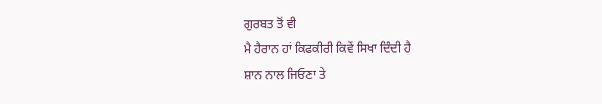ਗੁਰਬਤ ਤੋਂ ਵੀ
ਮੈ ਹੈਰਾਨ ਹਾਂ ਕਿਫਕੀਰੀ ਕਿਵੇਂ ਸਿਖਾ ਦਿੰਦੀ ਹੈ
ਸ਼ਾਨ ਨਾਲ ਜਿਓਣਾ ਤੇ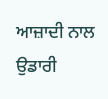ਆਜ਼ਾਦੀ ਨਾਲ ਉਡਾਰੀ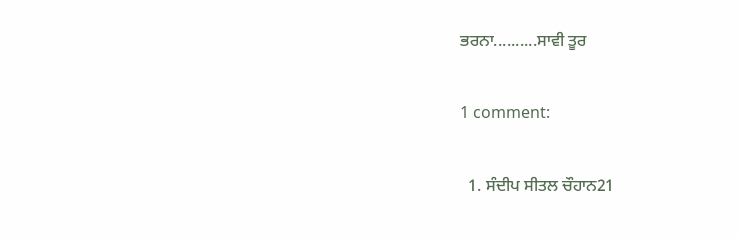ਭਰਨਾ..........ਸਾਵੀ ਤੂਰ

1 comment:

  1. ਸੰਦੀਪ ਸੀਤਲ ਚੌਹਾਨ21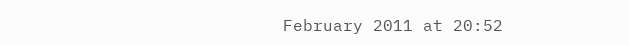February 2011 at 20:52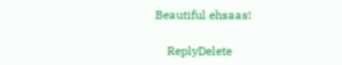Beautiful ehsaas!

    ReplyDelete